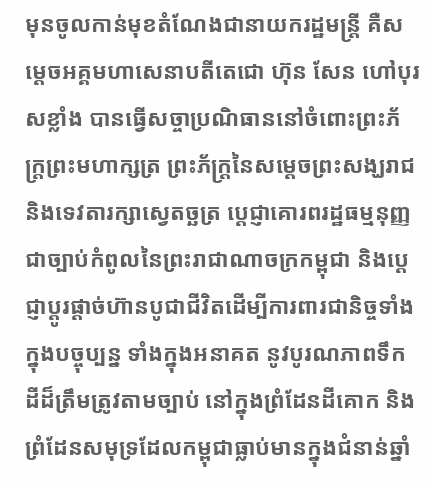មុនចូលកាន់មុខតំណែងជានាយករដ្ឋមន្ត្រី គឺសម្តេចអគ្គមហាសេនាបតីតេជោ ហ៊ុន សែន ហៅបុរសខ្លាំង បានធ្វើសច្ចាប្រណិធាននៅចំពោះព្រះភ័ក្ត្រព្រះមហាក្សត្រ ព្រះភ័ក្ត្រនៃសម្តេចព្រះសង្ឃរាជ និងទេវតារក្សាស្វេតច្ឆត្រ ប្តេជ្ញាគោរពរដ្ឋធម្មនុញ្ញជាច្បាប់កំពូលនៃព្រះរាជាណាចក្រកម្ពុជា និងប្តេជ្ញាប្តូរផ្តាច់ហ៊ានបូជាជីវិតដើម្បីការពារជានិច្ចទាំងក្នុងបច្ចុប្បន្ន ទាំងក្នុងអនាគត នូវបូរណភាពទឹកដីដ៏ត្រឹមត្រូវតាមច្បាប់ នៅក្នុងព្រំដែនដីគោក និងព្រំដែនសមុទ្រដែលកម្ពុជាធ្លាប់មានក្នុងជំនាន់ឆ្នាំ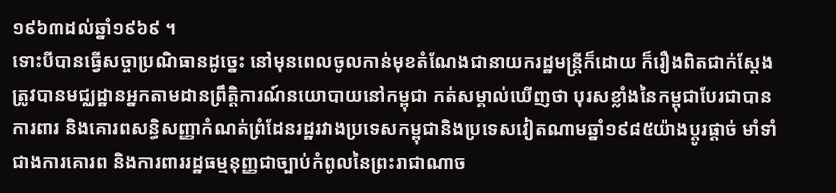១៩៦៣ដល់ឆ្នាំ១៩៦៩ ។
ទោះបីបានធ្វើសច្ចាប្រណិធានដូច្នេះ នៅមុនពេលចូលកាន់មុខតំណែងជានាយករដ្ឋមន្ត្រីក៏ដោយ ក៏រឿងពិតជាក់ស្តែងត្រូវបានមជ្ឈដ្ឋានអ្នកតាមដានព្រឹត្តិការណ៍នយោបាយនៅកម្ពុជា កត់សម្គាល់ឃើញថា បុរសខ្លាំងនៃកម្ពុជាបែរជាបានការពារ និងគោរពសន្ធិសញ្ញាកំណត់ព្រំដែនរដ្ឋរវាងប្រទេសកម្ពុជានិងប្រទេសវៀតណាមឆ្នាំ១៩៨៥យ៉ាងប្តូរផ្តាច់ មាំទាំ ជាងការគោរព និងការពាររដ្ឋធម្មនុញ្ញជាច្បាប់កំពូលនៃព្រះរាជាណាច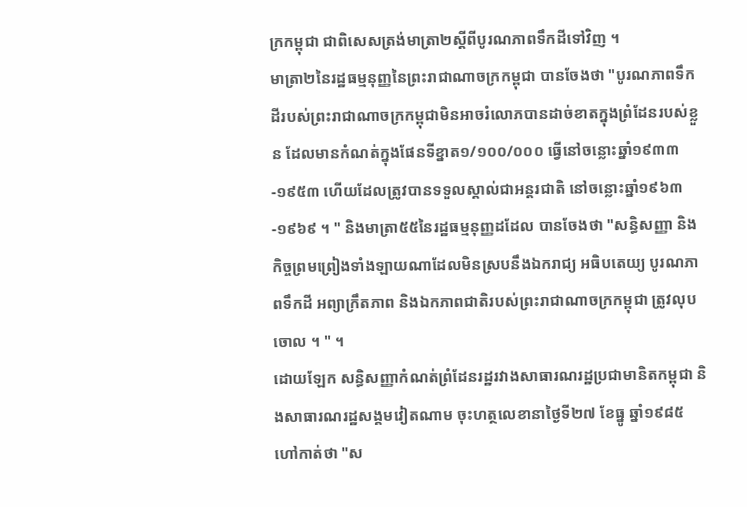ក្រកម្ពុជា ជាពិសេសត្រង់មាត្រា២ស្តីពីបូរណភាពទឹកដីទៅវិញ ។
មាត្រា២នៃរដ្ឋធម្មនុញ្ញនៃព្រះរាជាណាចក្រកម្ពុជា បានចែងថា "បូរណភាពទឹកដីរបស់ព្រះរាជាណាចក្រកម្ពុជាមិនអាចរំលោភបានដាច់ខាតក្នុងព្រំដែនរបស់ខ្លួន ដែលមានកំណត់ក្នុងផែនទីខ្នាត១/១០០/០០០ ធ្វើនៅចន្លោះឆ្នាំ១៩៣៣-១៩៥៣ ហើយដែលត្រូវបានទទួលស្គាល់ជាអន្តរជាតិ នៅចន្លោះឆ្នាំ១៩៦៣-១៩៦៩ ។ " និងមាត្រា៥៥នៃរដ្ឋធម្មនុញ្ញដដែល បានចែងថា "សន្ធិសញ្ញា និងកិច្ចព្រមព្រៀងទាំងឡាយណាដែលមិនស្របនឹងឯករាជ្យ អធិបតេយ្យ បូរណភាពទឹកដី អព្យាក្រឹតភាព និងឯកភាពជាតិរបស់ព្រះរាជាណាចក្រកម្ពុជា ត្រូវលុបចោល ។ " ។
ដោយឡែក សន្ធិសញ្ញាកំណត់ព្រំដែនរដ្ឋរវាងសាធារណរដ្ឋប្រជាមានិតកម្ពុជា និងសាធារណរដ្ឋសង្គមវៀតណាម ចុះហត្ថលេខានាថ្ងៃទី២៧ ខែធ្នូ ឆ្នាំ១៩៨៥ ហៅកាត់ថា "ស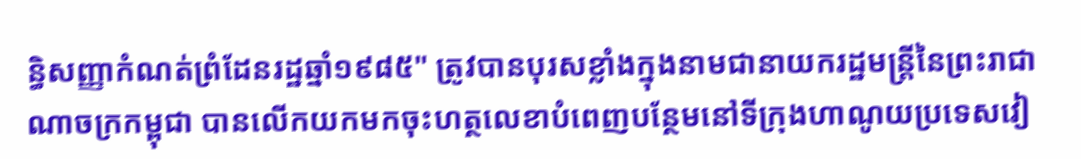ន្ធិសញ្ញាកំណត់ព្រំដែនរដ្ឋឆ្នាំ១៩៨៥" ត្រូវបានបុរសខ្លាំងក្នុងនាមជានាយករដ្ឋមន្ត្រីនៃព្រះរាជាណាចក្រកម្ពុជា បានលើកយកមកចុះហត្ថលេខាបំពេញបន្ថែមនៅទីក្រុងហាណូយប្រទេសវៀ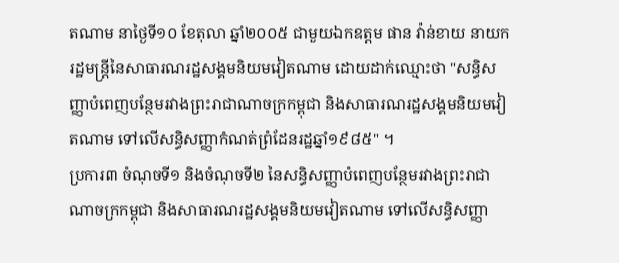តណាម នាថ្ងៃទី១០ ខែតុលា ឆ្នាំ២០០៥ ជាមួយឯកឧត្តម ផាន វ៉ាន់ខាយ នាយករដ្ឋមន្ត្រីនៃសាធារណរដ្ឋសង្គមនិយមវៀតណាម ដោយដាក់ឈ្មោះថា "សន្ធិសញ្ញាបំពេញបន្ថែមរវាងព្រះរាជាណាចក្រកម្ពុជា និងសាធារណរដ្ឋសង្គមនិយមវៀតណាម ទៅលើសន្ធិសញ្ញាកំណត់ព្រំដែនរដ្ឋឆ្នាំ១៩៨៥" ។
ប្រការ៣ ចំណុចទី១ និងចំណុចទី២ នៃសន្ធិសញ្ញាបំពេញបន្ថែមរវាងព្រះរាជាណាចក្រកម្ពុជា និងសាធារណរដ្ឋសង្គមនិយមវៀតណាម ទៅលើសន្ធិសញ្ញា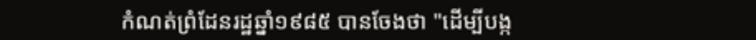កំណត់ព្រំដែនរដ្ឋឆ្នាំ១៩៨៥ បានចែងថា "ដើម្បីបង្ក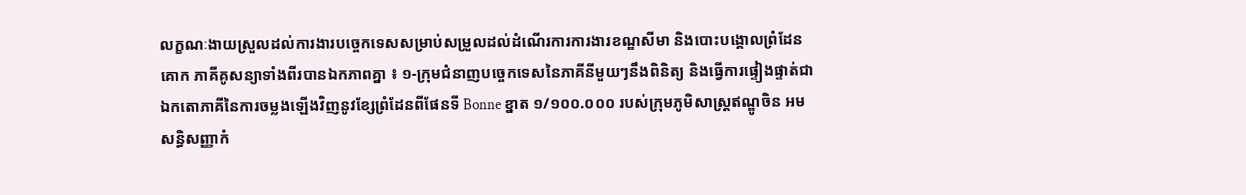លក្ខណៈងាយស្រួលដល់ការងារបច្ចេកទេសសម្រាប់សម្រួលដល់ដំណើរការការងារខណ្ឌសីមា និងបោះបង្គោលព្រំដែនគោក ភាគីគូសន្យាទាំងពីរបានឯកភាពគ្នា ៖ ១-ក្រុមជំនាញបច្ចេកទេសនៃភាគីនីមួយៗនឹងពិនិត្យ និងធ្វើការផ្ទៀងផ្ទាត់ជាឯកតោភាគីនៃការចម្លងឡើងវិញនូវខ្សែព្រំដែនពីផែនទី Bonne ខ្នាត ១/១០០.០០០ របស់ក្រុមភូមិសាស្ត្រឥណ្ឌូចិន អមសន្ធិសញ្ញាកំ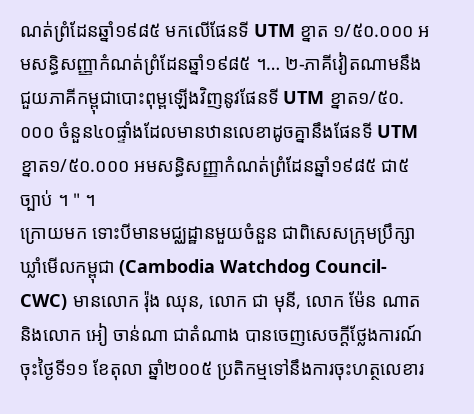ណត់ព្រំដែនឆ្នាំ១៩៨៥ មកលើផែនទី UTM ខ្នាត ១/៥០.០០០ អមសន្ធិសញ្ញាកំណត់ព្រំដែនឆ្នាំ១៩៨៥ ។… ២-ភាគីវៀតណាមនឹងជួយភាគីកម្ពុជាបោះពុម្ពឡើងវិញនូវផែនទី UTM ខ្នាត១/៥០.០០០ ចំនួន៤០ផ្ទាំងដែលមានឋានលេខាដូចគ្នានឹងផែនទី UTM ខ្នាត១/៥០.០០០ អមសន្ធិសញ្ញាកំណត់ព្រំដែនឆ្នាំ១៩៨៥ ជា៥ច្បាប់ ។ " ។
ក្រោយមក ទោះបីមានមជ្ឈដ្ឋានមួយចំនួន ជាពិសេសក្រុមប្រឹក្សាឃ្លាំមើលកម្ពុជា (Cambodia Watchdog Council-CWC) មានលោក រ៉ុង ឈុន, លោក ជា មុនី, លោក ម៉ែន ណាត និងលោក អៀ ចាន់ណា ជាតំណាង បានចេញសេចក្តីថ្លែងការណ៍ចុះថ្ងៃទី១១ ខែតុលា ឆ្នាំ២០០៥ ប្រតិកម្មទៅនឹងការចុះហត្ថលេខារ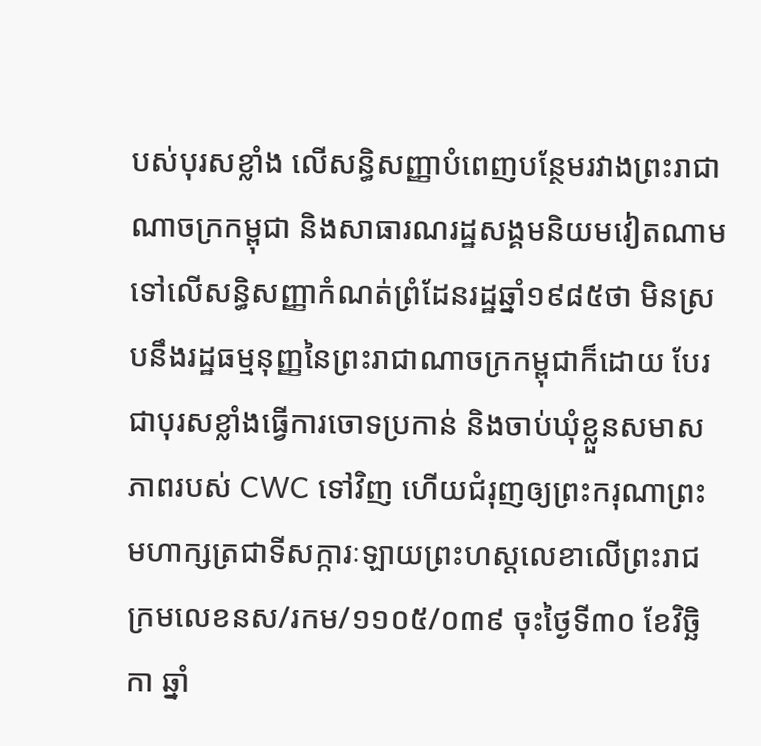បស់បុរសខ្លាំង លើសន្ធិសញ្ញាបំពេញបន្ថែមរវាងព្រះរាជាណាចក្រកម្ពុជា និងសាធារណរដ្ឋសង្គមនិយមវៀតណាម ទៅលើសន្ធិសញ្ញាកំណត់ព្រំដែនរដ្ឋឆ្នាំ១៩៨៥ថា មិនស្របនឹងរដ្ឋធម្មនុញ្ញនៃព្រះរាជាណាចក្រកម្ពុជាក៏ដោយ បែរជាបុរសខ្លាំងធ្វើការចោទប្រកាន់ និងចាប់ឃុំខ្លួនសមាសភាពរបស់ CWC ទៅវិញ ហើយជំរុញឲ្យព្រះករុណាព្រះមហាក្សត្រជាទីសក្ការៈឡាយព្រះហស្តលេខាលើព្រះរាជក្រមលេខនស/រកម/១១០៥/០៣៩ ចុះថ្ងៃទី៣០ ខែវិច្ឆិកា ឆ្នាំ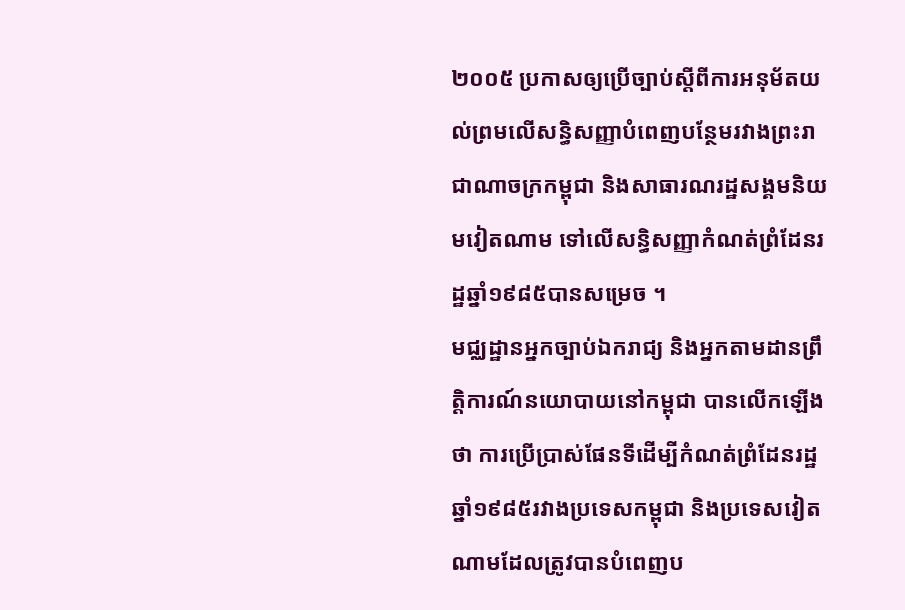២០០៥ ប្រកាសឲ្យប្រើច្បាប់ស្តីពីការអនុម័តយល់ព្រមលើសន្ធិសញ្ញាបំពេញបន្ថែមរវាងព្រះរាជាណាចក្រកម្ពុជា និងសាធារណរដ្ឋសង្គមនិយមវៀតណាម ទៅលើសន្ធិសញ្ញាកំណត់ព្រំដែនរដ្ឋឆ្នាំ១៩៨៥បានសម្រេច ។
មជ្ឈដ្ឋានអ្នកច្បាប់ឯករាជ្យ និងអ្នកតាមដានព្រឹត្តិការណ៍នយោបាយនៅកម្ពុជា បានលើកឡើងថា ការប្រើប្រាស់ផែនទីដើម្បីកំណត់ព្រំដែនរដ្ឋឆ្នាំ១៩៨៥រវាងប្រទេសកម្ពុជា និងប្រទេសវៀតណាមដែលត្រូវបានបំពេញប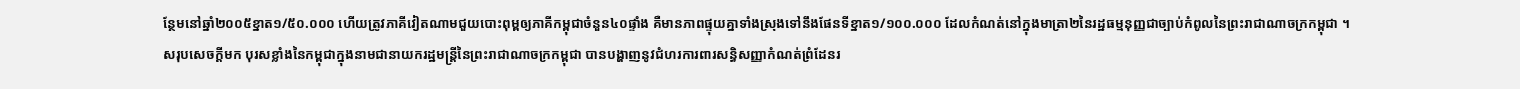ន្ថែមនៅឆ្នាំ២០០៥ខ្នាត១/៥០.០០០ ហើយត្រូវភាគីវៀតណាមជួយបោះពុម្ពឲ្យភាគីកម្ពុជាចំនួន៤០ផ្ទាំង គឺមានភាពផ្ទុយគ្នាទាំងស្រុងទៅនឹងផែនទីខ្នាត១/១០០.០០០ ដែលកំណត់នៅក្នុងមាត្រា២នៃរដ្ឋធម្មនុញ្ញជាច្បាប់កំពូលនៃព្រះរាជាណាចក្រកម្ពុជា ។
សរុបសេចក្តីមក បុរសខ្លាំងនៃកម្ពុជាក្នុងនាមជានាយករដ្ឋមន្ត្រីនៃព្រះរាជាណាចក្រកម្ពុជា បានបង្ហាញនូវជំហរការពារសន្ធិសញ្ញាកំណត់ព្រំដែនរ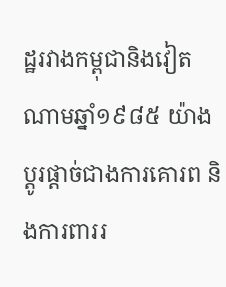ដ្ឋរវាងកម្ពុជានិងវៀតណាមឆ្នាំ១៩៨៥ យ៉ាងប្តូរផ្តាច់ជាងការគោរព និងការពាររ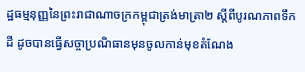ដ្ឋធម្មនុញ្ញនៃព្រះរាជាណាចក្រកម្ពុជាត្រង់មាត្រា២ ស្តីពីបូរណភាពទឹកដី ដូចបានធ្វើសច្ចាប្រណិធានមុនចូលកាន់មុខតំណែង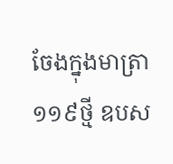ចែងក្នុងមាត្រា១១៩ថ្មី ឧបស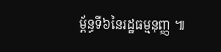ម្ព័ន្ធទី៦នៃរដ្ឋធម្មនុញ្ញ ៕